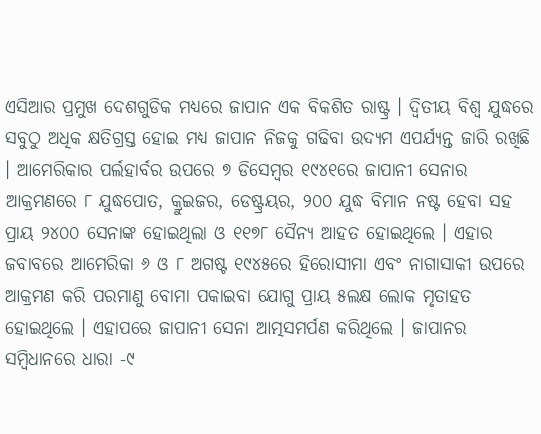ଏସିଆର ପ୍ରମୁଖ ଦେଶଗୁଡିକ ମଧ୍ୟରେ ଜାପାନ ଏକ ବିକଶିତ ରାଷ୍ଟ୍ର । ଦ୍ୱିତୀୟ ବିଶ୍ୱ ଯୁଦ୍ଧରେ ସବୁଠୁ ଅଧିକ କ୍ଷତିଗ୍ରସ୍ତ ହୋଇ ମଧ୍ୟ ଜାପାନ ନିଜକୁ ଗଢିବା ଉଦ୍ୟମ ଏପର୍ଯ୍ୟନ୍ତ ଜାରି ରଖିଛି । ଆମେରିକାର ପର୍ଲହାର୍ବର ଉପରେ ୭ ଡିସେମ୍ବର ୧୯୪୧ରେ ଜାପାନୀ ସେନାର ଆକ୍ରମଣରେ ୮ ଯୁଦ୍ଧପୋତ, କ୍ରୁଇଜର, ଡେଷ୍ଟ୍ରୟର, ୨୦୦ ଯୁଦ୍ଧ ବିମାନ ନଷ୍ଟ ହେବା ସହ ପ୍ରାୟ ୨୪୦୦ ସେନାଙ୍କ ହୋଇଥିଲା ଓ ୧୧୭୮ ସୈନ୍ୟ ଆହତ ହୋଇଥିଲେ । ଏହାର ଜବାବରେ ଆମେରିକା ୬ ଓ ୮ ଅଗଷ୍ଟ ୧୯୪୫ରେ ହିରୋସୀମା ଏବଂ ନାଗାସାକୀ ଉପରେ ଆକ୍ରମଣ କରି ପରମାଣୁ ବୋମା ପକାଇବା ଯୋଗୁ ପ୍ରାୟ ୫ଲକ୍ଷ ଲୋକ ମୃତାହତ ହୋଇଥିଲେ । ଏହାପରେ ଜାପାନୀ ସେନା ଆତ୍ମସମର୍ପଣ କରିଥିଲେ । ଜାପାନର ସମ୍ବିଧାନରେ ଧାରା -୯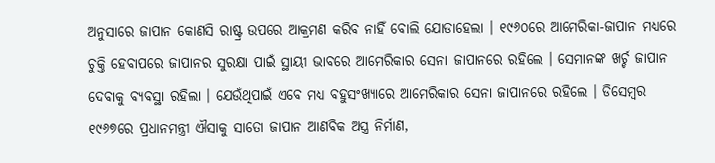ଅନୁସାରେ ଜାପାନ କୋଣସି ରାଷ୍ଟ୍ର ଉପରେ ଆକ୍ରମଣ କରିବ ନାହିଁ ବୋଲି ଯୋଡାହେଲା । ୧୯୬୦ରେ ଆମେରିକା-ଜାପାନ ମଧ୍ୟରେ ଚୁକ୍ତି ହେବାପରେ ଜାପାନର ସୁରକ୍ଷା ପାଇଁ ସ୍ଥାୟୀ ଭାବରେ ଆମେରିକାର ସେନା ଜାପାନରେ ରହିଲେ । ସେମାନଙ୍କ ଖର୍ଚ୍ଚ ଜାପାନ ଦେବାକୁ ବ୍ୟବସ୍ଥା ରହିଲା । ଯେଉଁଥିପାଇଁ ଏବେ ମଧ୍ୟ ବହୁସଂଖ୍ୟାରେ ଆମେରିକାର ସେନା ଜାପାନରେ ରହିଲେ । ଡିସେମ୍ବର ୧୯୬୭ରେ ପ୍ରଧାନମନ୍ତ୍ରୀ ଐସାକୁ ସାତୋ ଜାପାନ ଆଣବିକ ଅସ୍ତ୍ର ନିର୍ମାଣ,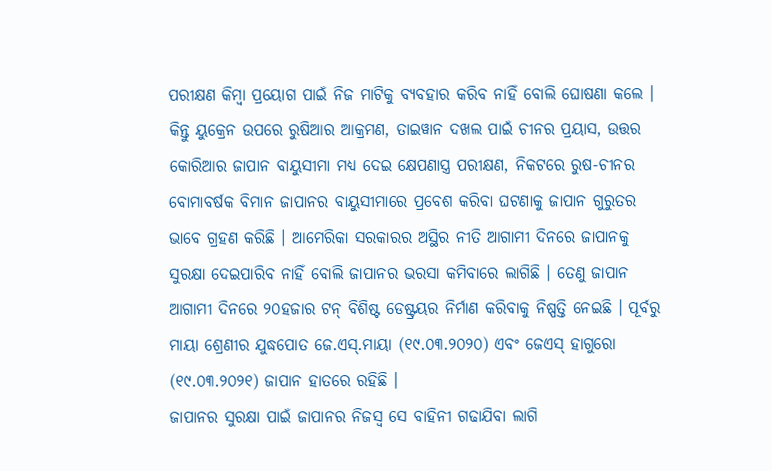ପରୀକ୍ଷଣ କିମ୍ବା ପ୍ରୟୋଗ ପାଇଁ ନିଜ ମାଟିକୁ ବ୍ୟବହାର କରିବ ନାହିଁ ବୋଲି ଘୋଷଣା କଲେ । କିନ୍ତୁ ୟୁକ୍ରେନ ଉପରେ ରୁଷିଆର ଆକ୍ରମଣ, ତାଇୱାନ ଦଖଲ ପାଇଁ ଚୀନର ପ୍ରୟାସ, ଉତ୍ତର କୋରିଆର ଜାପାନ ବାୟୁସୀମା ମଧ୍ୟ ଦେଇ କ୍ଷେପଣାସ୍ତ୍ର ପରୀକ୍ଷଣ, ନିକଟରେ ରୁଷ-ଚୀନର ବୋମାବର୍ଷକ ବିମାନ ଜାପାନର ବାୟୁସୀମାରେ ପ୍ରବେଶ କରିବା ଘଟଣାକୁ ଜାପାନ ଗୁରୁତର ଭାବେ ଗ୍ରହଣ କରିଛି । ଆମେରିକା ସରକାରର ଅସ୍ଥିର ନୀତି ଆଗାମୀ ଦିନରେ ଜାପାନକୁ ସୁରକ୍ଷା ଦେଇପାରିବ ନାହିଁ ବୋଲି ଜାପାନର ଭରସା କମିବାରେ ଲାଗିଛି । ତେଣୁ ଜାପାନ ଆଗାମୀ ଦିନରେ ୨୦ହଜାର ଟନ୍ ବିଶିଷ୍ଟ ଡେଷ୍ଟ୍ରୟର ନିର୍ମାଣ କରିବାକୁ ନିଷ୍ପତ୍ତି ନେଇଛି । ପୂର୍ବରୁ ମାୟା ଶ୍ରେଣୀର ଯୁଦ୍ଧପୋତ ଜେ.ଏସ୍.ମାୟା (୧୯.୦୩.୨୦୨୦) ଏବଂ ଜେଏସ୍ ହାଗୁରୋ (୧୯.୦୩.୨୦୨୧) ଜାପାନ ହାତରେ ରହିଛି ।
ଜାପାନର ସୁରକ୍ଷା ପାଇଁ ଜାପାନର ନିଜସ୍ୱ ସେ ବାହିନୀ ଗଢାଯିବା ଲାଗି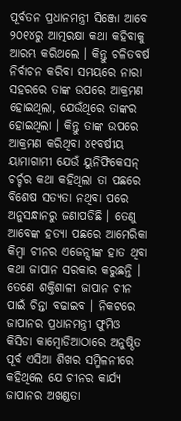ପୂର୍ବତନ ପ୍ରଧାନମନ୍ତ୍ରୀ ସିଞ୍ଜୋ ଆବେ ୨୦୧୪ରୁ ଆତ୍ମରକ୍ଷା କଥା କହିବାକୁ ଆରମ୍ଭ କରିଥଲେ । କିନ୍ତୁ ଚଳିତବର୍ଷ ନିର୍ବାଚନ କରିବା ସମୟରେ ନାରା ସହରରେ ତାଙ୍କ ଉପରେ ଆକ୍ରମଣ ହୋଇଥିଲା, ଯେଉଁଥିରେ ତାଙ୍କର ହୋଇଥିଲା । କିନ୍ତୁ ତାଙ୍କ ଉପରେ ଆକ୍ରମଣ କରିଥିବା ୪୧ବର୍ଷୀୟ ୟାମାଗାମୀ ଯେଉଁ ୟୁନିଫିକେସନ୍ ଚର୍ଚ୍ଚର କଥା କହିଥିଲା ତା ପଛରେ ବିଶେଷ ସତ୍ୟତା ନଥିବା ପରେ ଅନୁସନ୍ଧାନରୁ ଜଣାପଡିଛି । ତେଣୁ ଆବେଙ୍କ ହତ୍ୟା ପଛରେ ଆମେରିକା କିମ୍ବା ଚୀନର ଏଜେନ୍ସୀଙ୍କ ହାତ ଥିବା କଥା ଜାପାନ ସରକାର କରୁଛନ୍ତି । ତେଣେ ଶକ୍ତିଶାଳୀ ଜାପାନ ଚୀନ ପାଇଁ ଚିନ୍ତା ବଢାଇବ । ନିକଟରେ ଜାପାନର ପ୍ରଧାନମନ୍ତ୍ରୀ ଫୁମିଓ କିସିଡା କାମ୍ବୋଡିଆଠାରେ ଅନୁଷ୍ଠିତ ପୂର୍ବ ଏସିଆ ଶିଖର ସମ୍ମିଳନୀରେ କହିଥିଲେ ଯେ ଚୀନର କାର୍ଯ୍ୟ ଜାପାନର ଅଖଣ୍ଡତା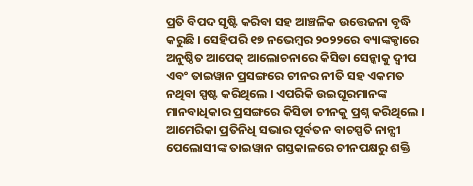ପ୍ରତି ବିପଦ ସୃଷ୍ଟି କରିବା ସହ ଆଞ୍ଚଳିକ ଉତ୍ତେଜନା ବୃଦ୍ଧି କରୁଛି । ସେହିପରି ୧୭ ନଭେମ୍ବର ୨୦୨୨ରେ ବ୍ୟାଙ୍କକ୍ଠାରେ ଅନୁଷ୍ଠିତ ଆପେକ୍ ଆଲୋଚନାରେ କିସିଡା ସେନ୍କାକୁ ଦ୍ୱୀପ ଏବଂ ତାଇୱାନ ପ୍ରସଙ୍ଗରେ ଚୀନର ନୀତି ସହ ଏକମତ ନଥିବା ସ୍ପଷ୍ଟ କରିଥିଲେ । ଏପରିକି ଉଇଘୂରମାନଙ୍କ ମାନବାଧିକାର ପ୍ରସଙ୍ଗରେ କିସିଡା ଚୀନକୁ ପ୍ରଶ୍ନ କରିଥିଲେ ।
ଆମେରିକା ପ୍ରତିନିଧି ସଭାର ପୂର୍ବତନ ବାଚସ୍ପତି ନାନ୍ସୀ ପେଲୋସୀଙ୍କ ତାଇୱାନ ଗସ୍ତକାଳରେ ଚୀନପକ୍ଷରୁ ଶକ୍ତି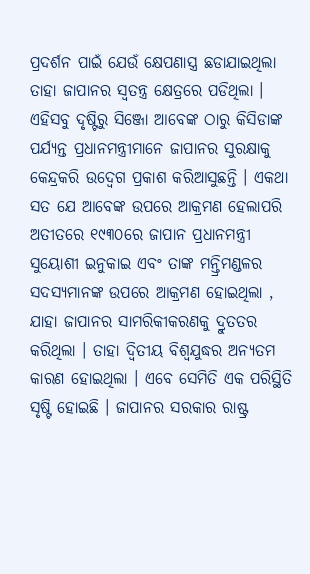ପ୍ରଦର୍ଶନ ପାଇଁ ଯେଉଁ କ୍ଷେପଣାସ୍ତ୍ର ଛଡାଯାଇଥିଲା ତାହା ଜାପାନର ସ୍ୱତନ୍ତ୍ର କ୍ଷେତ୍ରରେ ପଡିଥିଲା । ଏହିସବୁ ଦୃଷ୍ଟିରୁ ସିଞ୍ଜୋ ଆବେଙ୍କ ଠାରୁ କିସିଡାଙ୍କ ପର୍ଯ୍ୟନ୍ତ ପ୍ରଧାନମନ୍ତ୍ରୀମାନେ ଜାପାନର ସୁରକ୍ଷାକୁ କେନ୍ଦ୍ରକରି ଉଦ୍ବେଗ ପ୍ରକାଶ କରିଆସୁଛନ୍ତି । ଏକଥା ସତ ଯେ ଆବେଙ୍କ ଉପରେ ଆକ୍ରମଣ ହେଲାପରି ଅତୀତରେ ୧୯୩୦ରେ ଜାପାନ ପ୍ରଧାନମନ୍ତ୍ରୀ ସୁୟୋଶୀ ଇନୁକାଇ ଏବଂ ତାଙ୍କ ମନ୍ତ୍ରିମଣ୍ଡଳର ସଦସ୍ୟମାନଙ୍କ ଉପରେ ଆକ୍ରମଣ ହୋଇଥିଲା , ଯାହା ଜାପାନର ସାମରିକୀକରଣକୁ ଦ୍ରୁତତର କରିଥିଲା । ତାହା ଦ୍ୱିତୀୟ ବିଶ୍ୱଯୁଦ୍ଧର ଅନ୍ୟତମ କାରଣ ହୋଇଥିଲା । ଏବେ ସେମିତି ଏକ ପରିସ୍ଥିତି ସୃଷ୍ଟି ହୋଇଛି । ଜାପାନର ସରକାର ରାଷ୍ଟ୍ର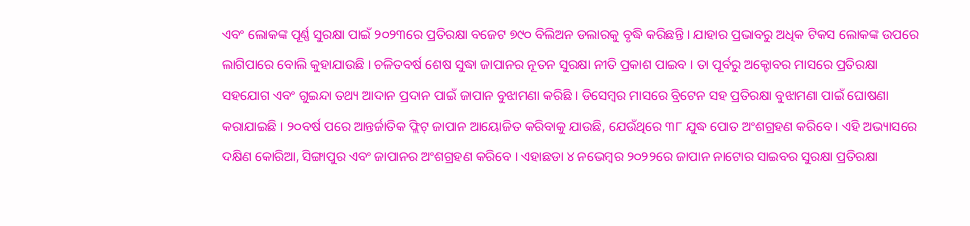ଏବଂ ଲୋକଙ୍କ ପୂର୍ଣ୍ଣ ସୁରକ୍ଷା ପାଇଁ ୨୦୨୩ରେ ପ୍ରତିରକ୍ଷା ବଜେଟ ୭୯୦ ବିଲିଅନ ଡଲାରକୁ ବୃଦ୍ଧି କରିଛନ୍ତି । ଯାହାର ପ୍ରଭାବରୁ ଅଧିକ ଟିକସ ଲୋକଙ୍କ ଉପରେ ଲାଗିପାରେ ବୋଲି କୁହାଯାଉଛି । ଚଳିତବର୍ଷ ଶେଷ ସୁଦ୍ଧା ଜାପାନର ନୂତନ ସୁରକ୍ଷା ନୀତି ପ୍ରକାଶ ପାଇବ । ତା ପୂର୍ବରୁ ଅକ୍ଟୋବର ମାସରେ ପ୍ରତିରକ୍ଷା ସହଯୋଗ ଏବଂ ଗୁଇନ୍ଦା ତଥ୍ୟ ଆଦାନ ପ୍ରଦାନ ପାଇଁ ଜାପାନ ବୁଝାମଣା କରିଛି । ଡିସେମ୍ବର ମାସରେ ବ୍ରିଟେନ ସହ ପ୍ରତିରକ୍ଷା ବୁଝାମଣା ପାଇଁ ଘୋଷଣା କରାଯାଇଛି । ୨୦ବର୍ଷ ପରେ ଆନ୍ତର୍ଜାତିକ ଫ୍ଲିଟ୍ ଜାପାନ ଆୟୋଜିତ କରିବାକୁ ଯାଉଛି, ଯେଉଁଥିରେ ୩୮ ଯୁଦ୍ଧ ପୋତ ଅଂଶଗ୍ରହଣ କରିବେ । ଏହି ଅଭ୍ୟାସରେ ଦକ୍ଷିଣ କୋରିଆ, ସିଙ୍ଗାପୁର ଏବଂ ଜାପାନର ଅଂଶଗ୍ରହଣ କରିବେ । ଏହାଛଡା ୪ ନଭେମ୍ବର ୨୦୨୨ରେ ଜାପାନ ନାଟୋର ସାଇବର ସୁରକ୍ଷା ପ୍ରତିରକ୍ଷା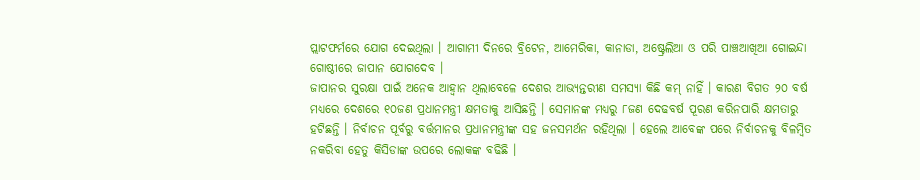ପ୍ଲାଟଫର୍ମରେ ଯୋଗ ଦେଇଥିଲା । ଆଗାମୀ ଦିନରେ ବ୍ରିଟେନ, ଆମେରିକା, କାନାଡା, ଅଷ୍ଟ୍ରେଲିଆ ଓ ପରି ପାଞ୍ଚଆଖିଆ ଗୋଇନ୍ଦା ଗୋଷ୍ଠୀରେ ଜାପାନ ଯୋଗଦେବ ।
ଜାପାନର ସୁରକ୍ଷା ପାଇଁ ଅନେକ ଆହ୍ୱାନ ଥିଲାବେଳେ ଦେଶର ଆଭ୍ୟନ୍ତରୀଣ ସମସ୍ୟା କିଛି କମ୍ ନାହିଁ । କାରଣ ବିଗତ ୨୦ ବର୍ଷ ମଧ୍ୟରେ ଦେଶରେ ୧୦ଜଣ ପ୍ରଧାନମନ୍ତ୍ରୀ କ୍ଷମତାକୁ ଆସିଛନ୍ତି । ସେମାନଙ୍କ ମଧ୍ୟରୁ ୮ଜଣ ଦେଢବର୍ଷ ପୂରଣ କରିନପାରି କ୍ଷମତାରୁ ହଟିଛନ୍ତି । ନିର୍ବାଚନ ପୂର୍ବରୁ ବର୍ତ୍ତମାନର ପ୍ରଧାନମନ୍ତ୍ରୀଙ୍କ ସହ ଜନସମର୍ଥନ ରହିଥିଲା । ହେଲେ ଆବେଙ୍କ ପରେ ନିର୍ବାଚନକୁ ବିଳମ୍ବିତ ନକରିବା ହେତୁ କିସିଡାଙ୍କ ଉପରେ ଲୋକଙ୍କ ବଢିଛି ।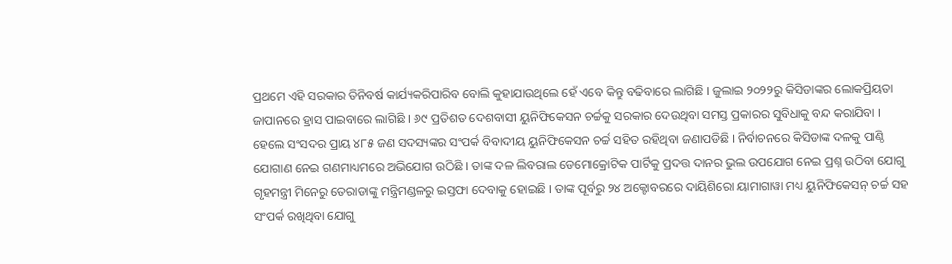ପ୍ରଥମେ ଏହି ସରକାର ତିନିବର୍ଷ କାର୍ଯ୍ୟକରିପାରିବ ବୋଲି କୁହାଯାଉଥିଲେ ହେଁ ଏବେ କିନ୍ତୁ ବଢିବାରେ ଲାଗିଛି । ଜୁଲାଇ ୨୦୨୨ରୁ କିସିଡାଙ୍କର ଲୋକପ୍ରିୟତା ଜାପାନରେ ହ୍ରାସ ପାଇବାରେ ଲାଗିଛି । ୬୯ ପ୍ରତିଶତ ଦେଶବାସୀ ୟୁନିଫିକେସନ ଚର୍ଚ୍ଚକୁ ସରକାର ଦେଉଥିବା ସମସ୍ତ ପ୍ରକାରର ସୁବିଧାକୁ ବନ୍ଦ କରାଯିବା । ହେଲେ ସଂସଦର ପ୍ରାୟ ୪୮୫ ଜଣ ସଦସ୍ୟଙ୍କର ସଂପର୍କ ବିବାଦୀୟ ୟୁନିଫିକେସନ ଚର୍ଚ୍ଚ ସହିତ ରହିଥିବା ଜଣାପଡିଛି । ନିର୍ବାଚନରେ କିସିଡାଙ୍କ ଦଳକୁ ପାଣ୍ଠି ଯୋଗାଣ ନେଇ ଗଣମାଧ୍ୟମରେ ଅଭିଯୋଗ ଉଠିଛି । ତାଙ୍କ ଦଳ ଲିବରାଲ ଡେମୋକ୍ରୋଟିକ ପାର୍ଟିକୁ ପ୍ରଦତ୍ତ ଦାନର ଭୁଲ ଉପଯୋଗ ନେଇ ପ୍ରଶ୍ନ ଉଠିବା ଯୋଗୁ ଗୃହମନ୍ତ୍ରୀ ମିନେରୁ ତେରାଡାଙ୍କୁ ମନ୍ତ୍ରିମଣ୍ଡଳରୁ ଇସ୍ତଫା ଦେବାକୁ ହୋଇଛି । ତାଙ୍କ ପୂର୍ବରୁ ୨୪ ଅକ୍ଟୋବରରେ ଦାୟିଶିରୋ ୟାମାଗାୱା ମଧ୍ୟ ୟୁନିଫିକେସନ୍ ଚର୍ଚ୍ଚ ସହ ସଂପର୍କ ରଖିଥିବା ଯୋଗୁ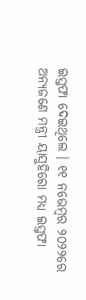ଇସ୍ତଫା ଦେଇଥିଲେ । ୧୧ ନଭେମ୍ବର ୨୦୨୨ରେ ଅନ୍ୟଜଣେ ମନ୍ତ୍ରୀ ୟାସୁହିରୋ ମଧ୍ୟ ଇସ୍ତଫା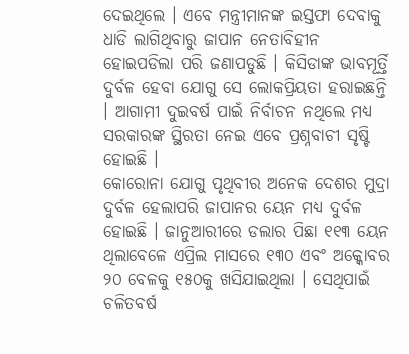ଦେଇଥିଲେ । ଏବେ ମନ୍ତ୍ରୀମାନଙ୍କ ଇସ୍ତଫା ଦେବାକୁ ଧାଡି ଲାଗିଥିବାରୁ ଜାପାନ ନେତାବିହୀନ ହୋଇପଡିଲା ପରି ଜଣାପଡୁଛି । କିସିଡାଙ୍କ ଭାବମୂର୍ତ୍ତି ଦୁର୍ବଳ ହେବା ଯୋଗୁ ସେ ଲୋକପ୍ରିୟତା ହରାଇଛନ୍ତି । ଆଗାମୀ ଦୁଇବର୍ଷ ପାଇଁ ନିର୍ବାଚନ ନଥିଲେ ମଧ୍ୟ ସରକାରଙ୍କ ସ୍ଥିରତା ନେଇ ଏବେ ପ୍ରଶ୍ନବାଚୀ ସୃଷ୍ଟି ହୋଇଛି ।
କୋରୋନା ଯୋଗୁ ପୃଥିବୀର ଅନେକ ଦେଶର ମୁଦ୍ରା ଦୁର୍ବଳ ହେଲାପରି ଜାପାନର ୟେନ ମଧ୍ୟ ଦୁର୍ବଳ ହୋଇଛି । ଜାନୁଆରୀରେ ଡଲାର ପିଛା ୧୧୩ ୟେନ ଥିଲାବେଳେ ଏପ୍ରିଲ ମାସରେ ୧୩୦ ଏବଂ ଅକ୍କୋବର ୨୦ ବେଳକୁ ୧୫୦କୁ ଖସିଯାଇଥିଲା । ସେଥିପାଇଁ ଚଳିତବର୍ଷ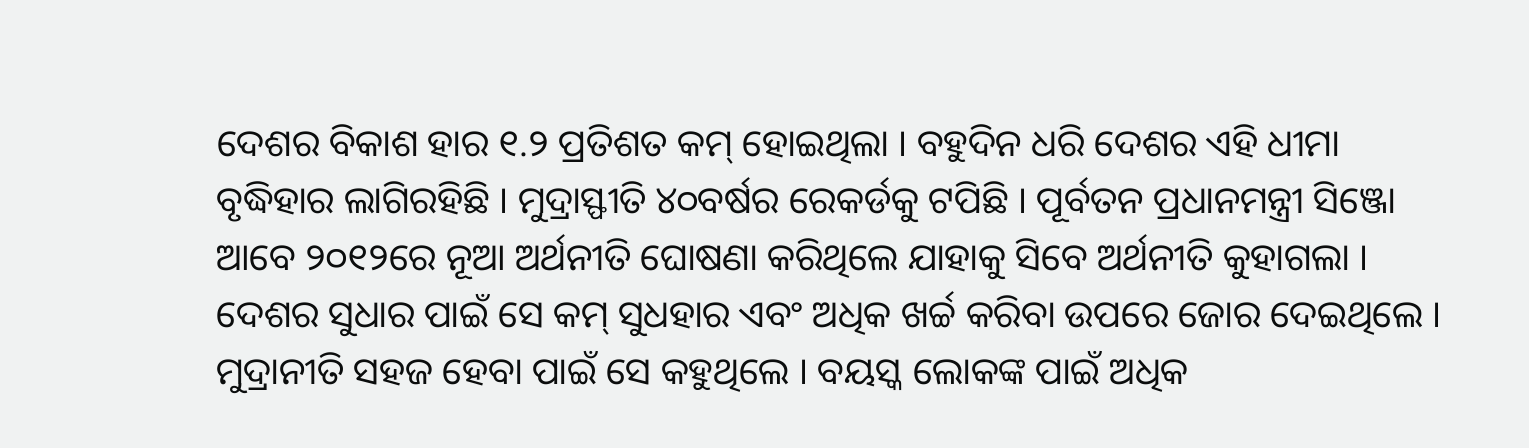ଦେଶର ବିକାଶ ହାର ୧.୨ ପ୍ରତିଶତ କମ୍ ହୋଇଥିଲା । ବହୁଦିନ ଧରି ଦେଶର ଏହି ଧୀମା ବୃଦ୍ଧିହାର ଲାଗିରହିଛି । ମୁଦ୍ରାସ୍ଫୀତି ୪୦ବର୍ଷର ରେକର୍ଡକୁ ଟପିଛି । ପୂର୍ବତନ ପ୍ରଧାନମନ୍ତ୍ରୀ ସିଞ୍ଜୋ ଆବେ ୨୦୧୨ରେ ନୂଆ ଅର୍ଥନୀତି ଘୋଷଣା କରିଥିଲେ ଯାହାକୁ ସିବେ ଅର୍ଥନୀତି କୁହାଗଲା । ଦେଶର ସୁଧାର ପାଇଁ ସେ କମ୍ ସୁଧହାର ଏବଂ ଅଧିକ ଖର୍ଚ୍ଚ କରିବା ଉପରେ ଜୋର ଦେଇଥିଲେ । ମୁଦ୍ରାନୀତି ସହଜ ହେବା ପାଇଁ ସେ କହୁଥିଲେ । ବୟସ୍କ ଲୋକଙ୍କ ପାଇଁ ଅଧିକ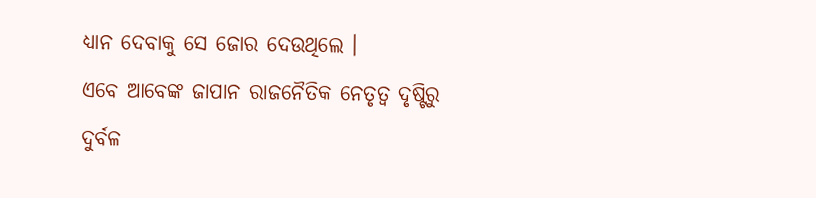ଧ୍ୟାନ ଦେବାକୁ ସେ ଜୋର ଦେଉଥିଲେ ।
ଏବେ ଆବେଙ୍କ ଜାପାନ ରାଜନୈତିକ ନେତୃତ୍ୱ ଦୃଷ୍ଟିରୁ ଦୁର୍ବଳ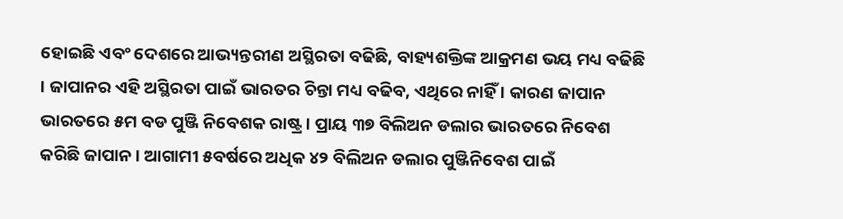ହୋଇଛି ଏବଂ ଦେଶରେ ଆଭ୍ୟନ୍ତରୀଣ ଅସ୍ଥିରତା ବଢିଛି, ବାହ୍ୟଶକ୍ତିଙ୍କ ଆକ୍ରମଣ ଭୟ ମଧ୍ୟ ବଢିଛି । ଜାପାନର ଏହି ଅସ୍ଥିରତା ପାଇଁ ଭାରତର ଚିନ୍ତା ମଧ୍ୟ ବଢିବ, ଏଥିରେ ନାହିଁ । କାରଣ ଜାପାନ ଭାରତରେ ୫ମ ବଡ ପୁଞ୍ଜି ନିବେଶକ ରାଷ୍ଟ୍ର । ପ୍ରାୟ ୩୭ ବିଲିଅନ ଡଲାର ଭାରତରେ ନିବେଶ କରିଛି ଜାପାନ । ଆଗାମୀ ୫ବର୍ଷରେ ଅଧିକ ୪୨ ବିଲିଅନ ଡଲାର ପୁଞ୍ଜିନିବେଶ ପାଇଁ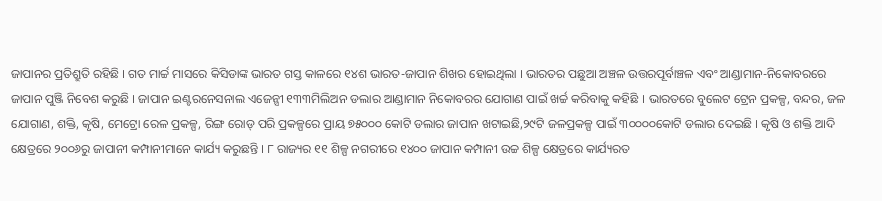ଜାପାନର ପ୍ରତିଶ୍ରୁତି ରହିଛି । ଗତ ମାର୍ଚ୍ଚ ମାସରେ କିସିଡାଙ୍କ ଭାରତ ଗସ୍ତ କାଳରେ ୧୪ଶ ଭାରତ-ଜାପାନ ଶିଖର ହୋଇଥିଲା । ଭାରତର ପଛୁଆ ଅଞ୍ଚଳ ଉତ୍ତରପୂର୍ବାଞ୍ଚଳ ଏବଂ ଆଣ୍ଡାମାନ-ନିକୋବରରେ ଜାପାନ ପୁଞ୍ଜି ନିବେଶ କରୁଛି । ଜାପାନ ଇଣ୍ଟରନେସନାଲ ଏଜେନ୍ସୀ ୧୩୩ମିଲିଅନ ଡଲାର ଆଣ୍ଡାମାନ ନିକୋବରର ଯୋଗାଣ ପାଇଁ ଖର୍ଚ୍ଚ କରିବାକୁ କହିଛି । ଭାରତରେ ବୁଲେଟ ଟ୍ରେନ ପ୍ରକଳ୍ପ, ବନ୍ଦର, ଜଳ ଯୋଗାଣ, ଶକ୍ତି, କୃଷି, ମେଟ୍ରୋ ରେଳ ପ୍ରକଳ୍ପ, ରିଙ୍ଗ ରୋଡ୍ ପରି ପ୍ରକଳ୍ପରେ ପ୍ରାୟ ୭୫୦୦୦ କୋଟି ଡଲାର ଜାପାନ ଖଟାଇଛି,୨୯ଟି ଜଳପ୍ରକଳ୍ପ ପାଇଁ ୩୦୦୦୦କୋଟି ଡଲାର ଦେଇଛି । କୃଷି ଓ ଶକ୍ତି ଆଦି କ୍ଷେତ୍ରରେ ୨୦୦୬ରୁ ଜାପାନୀ କମ୍ପାନୀମାନେ କାର୍ଯ୍ୟ କରୁଛନ୍ତି । ୮ ରାଜ୍ୟର ୧୧ ଶିଳ୍ପ ନଗରୀରେ ୧୪୦୦ ଜାପାନ କମ୍ପାନୀ ଉଚ୍ଚ ଶିଳ୍ପ କ୍ଷେତ୍ରରେ କାର୍ଯ୍ୟରତ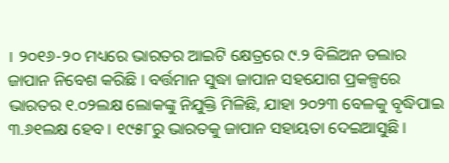। ୨୦୧୬-୨୦ ମଧ୍ୟରେ ଭାରତର ଆଇଟି କ୍ଷେତ୍ରରେ ୯.୨ ବିଲିଅନ ଡଲାର ଜାପାନ ନିବେଶ କରିଛି । ବର୍ତ୍ତମାନ ସୁଦ୍ଧା ଜାପାନ ସହଯୋଗ ପ୍ରକଳ୍ପରେ ଭାରତର ୧.୦୨ଲକ୍ଷ ଲୋକଙ୍କୁ ନିଯୁକ୍ତି ମିଳିଛି, ଯାହା ୨୦୨୩ ବେଳକୁ ବୃଦ୍ଧିପାଇ ୩.୬୧ଲକ୍ଷ ହେବ । ୧୯୫୮ରୁ ଭାରତକୁ ଜାପାନ ସହାୟତା ଦେଇଆସୁଛି ।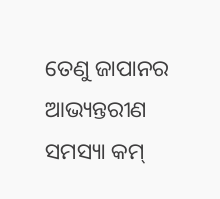ତେଣୁ ଜାପାନର ଆଭ୍ୟନ୍ତରୀଣ ସମସ୍ୟା କମ୍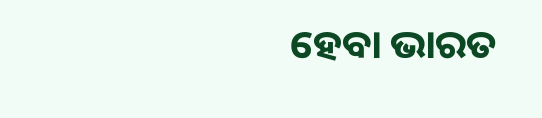ହେବା ଭାରତ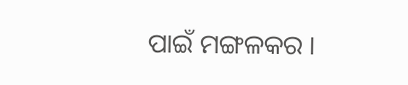ପାଇଁ ମଙ୍ଗଳକର ।